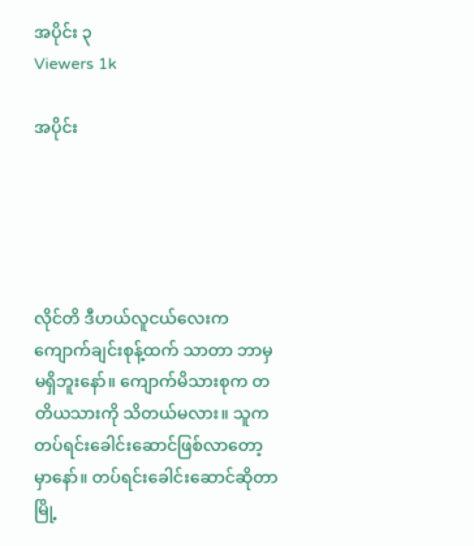အပိုင်း ၃
Viewers 1k

အပိုင်း





လိုင်တိ ဒီဟယ်လူငယ်လေးက ကျောက်ချင်းစုန့်ထက် သာတာ ဘာမှမရှိဘူးနော်။ ကျောက်မိသားစုက တတိယသားကို သိတယ်မလား။ သူက တပ်ရင်းခေါင်းဆောင်ဖြစ်လာတော့မှာနော်။ တပ်ရင်းခေါင်းဆောင်ဆိုတာ မြို့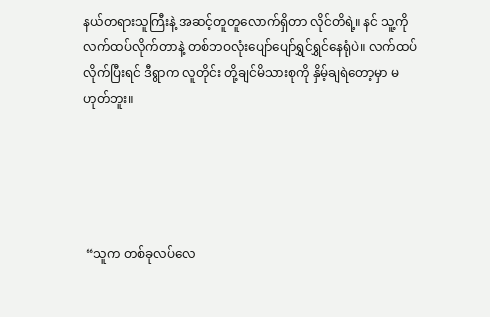နယ်တရားသူကြီးနဲ့ အဆင့်တူတူလောက်ရှိတာ လိုင်တိရဲ့။ နင် သူ့ကို လက်ထပ်လိုက်တာနဲ့ တစ်ဘဝလုံးပျော်ပျော်ရွှင်ရွှင်နေရုံပဲ။ လက်ထပ်လိုက်ပြီးရင် ဒီရွာက လူတိုင်း တို့ချင်မိသားစုကို နှိမ့်ချရဲတော့မှာ မဟုတ်ဘူး။





 “သူက တစ်ခုလပ်လေ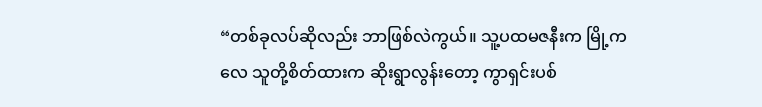“တစ်ခုလပ်ဆိုလည်း ဘာဖြစ်လဲကွယ်။ သူ့ပထမဇနီးက မြို့ကလေ သူတို့စိတ်ထားက ဆိုးရွာလွန်းတော့ ကွာရှင်းပစ်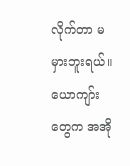လိုက်တာ မမှားဘူးရယ်။ ယောကျာ်းတွေက အအို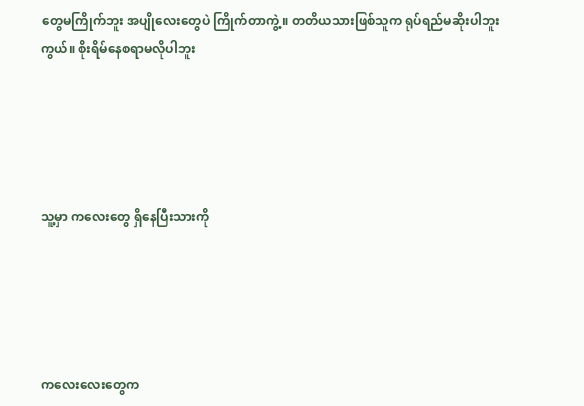တွေမကြိုက်ဘူး အပျိုလေးတွေပဲ ကြိုက်တာကွဲ့။ တတိယသားဖြစ်သူက ရုပ်ရည်မဆိုးပါဘူးကွယ်။ စိုးရိမ်နေစရာမလိုပါဘူး





သူ့မှာ ကလေးတွေ ရှိနေပြီးသားကို





ကလေးလေးတွေက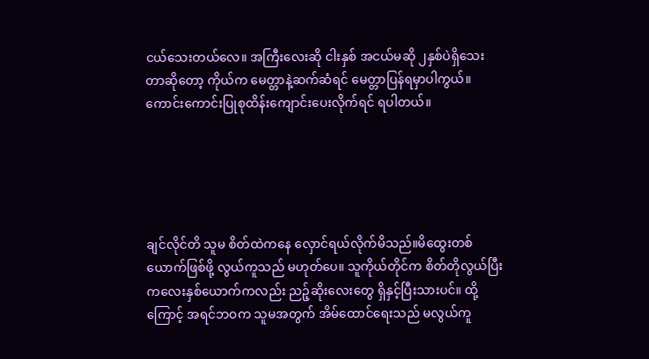ငယ်သေးတယ်လေ။ အကြီးလေးဆို ငါးနှစ် အငယ်မဆို ၂နှစ်ပဲရှိသေးတာဆိုတော့ ကိုယ်က မေတ္တာနဲ့ဆက်ဆံရင် မေတ္တာပြန်ရမှာပါကွယ်။ကောင်းကောင်းပြုစုထိန်းကျောင်းပေးလိုက်ရင် ရပါတယ်။





ချင်လိုင်တိ သူမ စိတ်ထဲကနေ လှောင်ရယ်လိုက်မိသည်။မိထွေးတစ်ယောက်ဖြစ်ဖို့ လွယ်ကူသည် မဟုတ်ပေ။ သူကိုယ်တိုင်က စိတ်တိုလွယ်ပြီး ကလေးနှစ်ယောက်ကလည်း ညဉ့်ဆိုးလေးတွေ ရှိနှင့်ပြီးသားပင်။ ထို့ကြောင့် အရင်ဘဝက သူမအတွက် အိမ်ထောင်ရေးသည် မလွယ်ကူ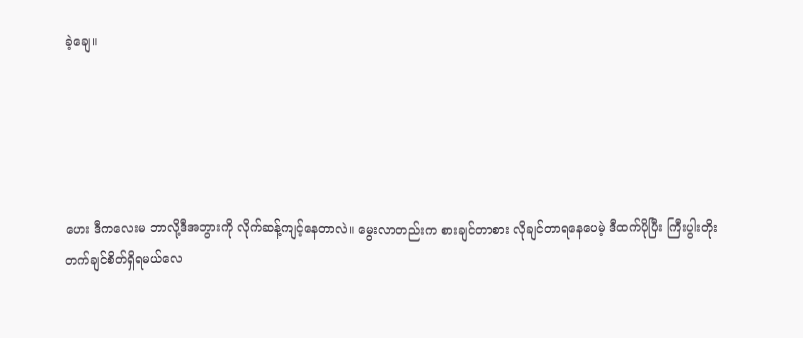ခဲ့ချေ။





ဟေး ဒီကလေးမ ဘာလို့ဒီအဘွားကို လိုက်ဆန့်ကျင့်နေတာလဲ။ မွေးလာတည်းက စားချင်တာစား လိုချင်တာရနေပေမဲ့ ဒီထက်ပိုပြီး ကြီးပွါးတိုးတက်ချင်စိတ်ရှိရမယ်လေ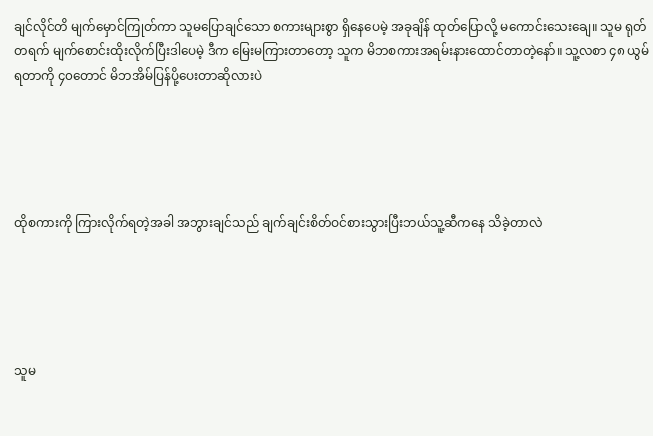ချင်လိုင်တိ မျက်မှောင်ကြုတ်ကာ သူမပြောချင်သော စကားများစွာ ရှိနေပေမဲ့ အခုချိန် ထုတ်ပြောလို့ မကောင်းသေးချေ။ သူမ ရုတ်တရက် မျက်စောင်းထိုးလိုက်ပြီးဒါပေမဲ့ ဒီက မြေးမကြားတာတော့ သူက မိဘစကားအရမ်းနားထောင်တာတဲ့နော်။ သူ့လစာ ၄၈ ယွမ် ရတာကို ၄၀တောင် မိဘအိမ်ပြန်ပို့ပေးတာဆိုလားပဲ





ထိုစကားကို ကြားလိုက်ရတဲ့အခါ အဘွားချင်သည် ချက်ချင်းစိတ်ဝင်စားသွားပြီးဘယ်သူ့ဆီကနေ သိခဲ့တာလဲ





သူမ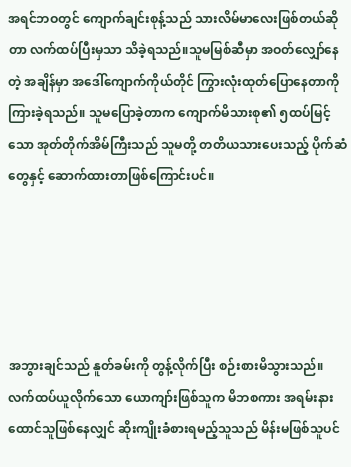အရင်ဘဝတွင် ကျောက်ချင်းစုန့်သည် သားလိမ်မာလေးဖြစ်တယ်ဆိုတာ လက်ထပ်ပြီးမှသာ သိခဲ့ရသည်။သူမမြစ်ဆီမှာ အဝတ်လျှော်နေတဲ့ အချိန်မှာ အဒေါ်ကျောက်ကိုယ်တိုင် ကြွားလုံးထုတ်ပြောနေတာကို ကြားခဲ့ရသည်။ သူမပြောခဲ့တာက ကျောက်မိသားစု၏ ၅ထပ်မြင့်သော အုတ်တိုက်အိမ်ကြီးသည် သူမတို့ တတိယသားပေးသည့် ပိုက်ဆံတွေနှင့် ဆောက်ထားတာဖြစ်ကြောင်းပင်။





အဘွားချင်သည် နူတ်ခမ်းကို တွန့်လိုက်ပြီး စဉ်းစားမိသွားသည်။ လက်ထပ်ယူလိုက်သော ယောကျာ်းဖြစ်သူက မိဘစကား အရမ်းနားထောင်သူဖြစ်နေလျှင် ဆိုးကျိုးခံစားရမည့်သူသည် မိန်းမဖြစ်သူပင်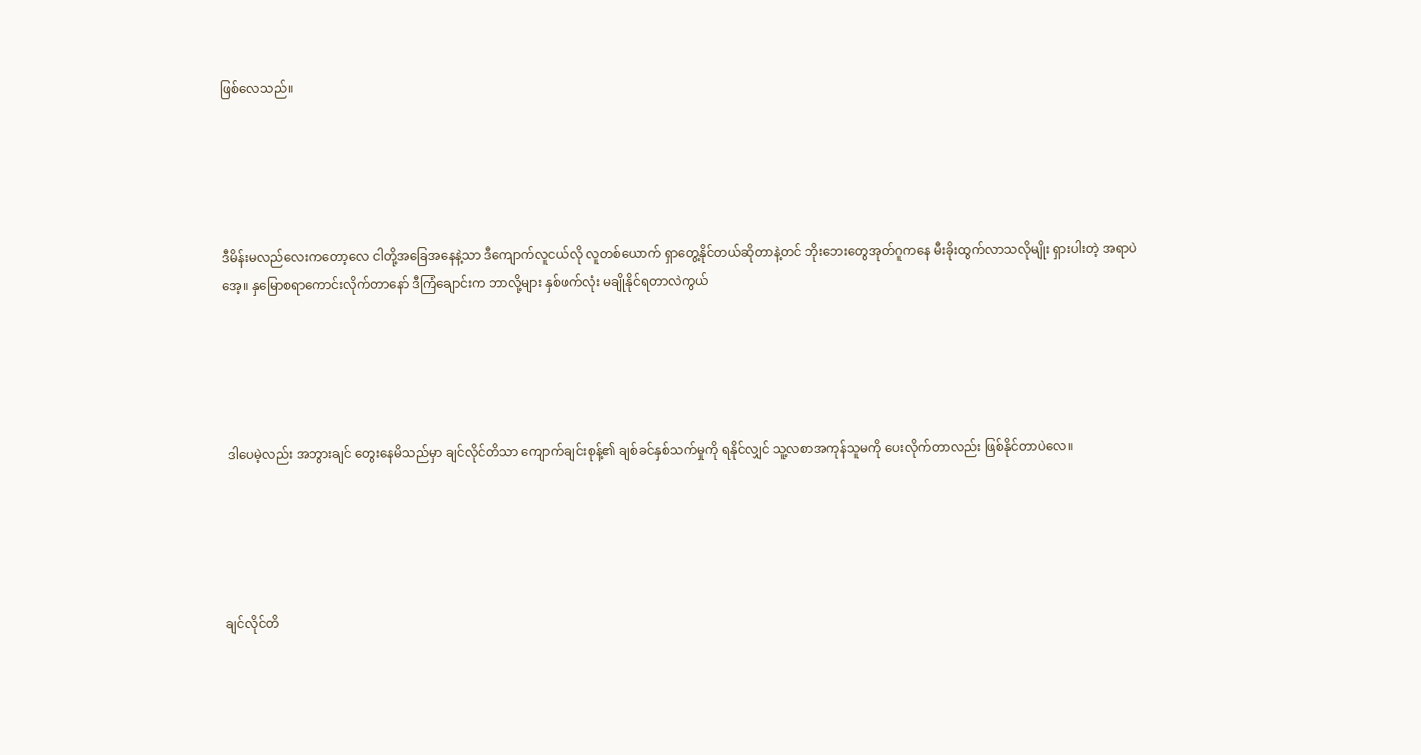ဖြစ်လေသည်။





ဒီမိန်းမလည်လေးကတော့လေ ငါတို့အခြေအနေနဲ့သာ ဒီကျောက်လူငယ်လို လူတစ်ယောက် ရှာတွေ့နိုင်တယ်ဆိုတာနဲ့တင် ဘိုးဘေးတွေအုတ်ဂူကနေ မီးခိုးထွက်လာသလိုမျိုး ရှားပါးတဲ့ အရာပဲအေ့။ နှမြောစရာကောင်းလိုက်တာနော် ဒီကြံချောင်းက ဘာလို့များ နှစ်ဖက်လုံး မချိုနိုင်ရတာလဲကွယ်





 ဒါပေမဲ့လည်း အဘွားချင် တွေးနေမိသည်မှာ ချင်လိုင်တိသာ ကျောက်ချင်းစုန့်၏ ချစ်ခင်နှစ်သက်မှုကို ရနိုင်လျှင် သူ့လစာအကုန်သူမကို ပေးလိုက်တာလည်း ဖြစ်နိုင်တာပဲလေ။





ချင်လိုင်တိ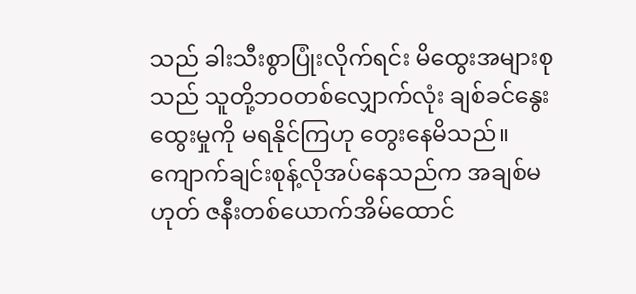သည် ခါးသီးစွာပြုံးလိုက်ရင်း မိထွေးအများစုသည် သူတို့ဘဝတစ်လျှောက်လုံး ချစ်ခင်နွေးထွေးမှုကို မရနိုင်ကြဟု တွေးနေမိသည်။ ကျောက်ချင်းစုန့်လိုအပ်နေသည်က အချစ်မဟုတ် ဇနီးတစ်ယောက်အိမ်ထောင်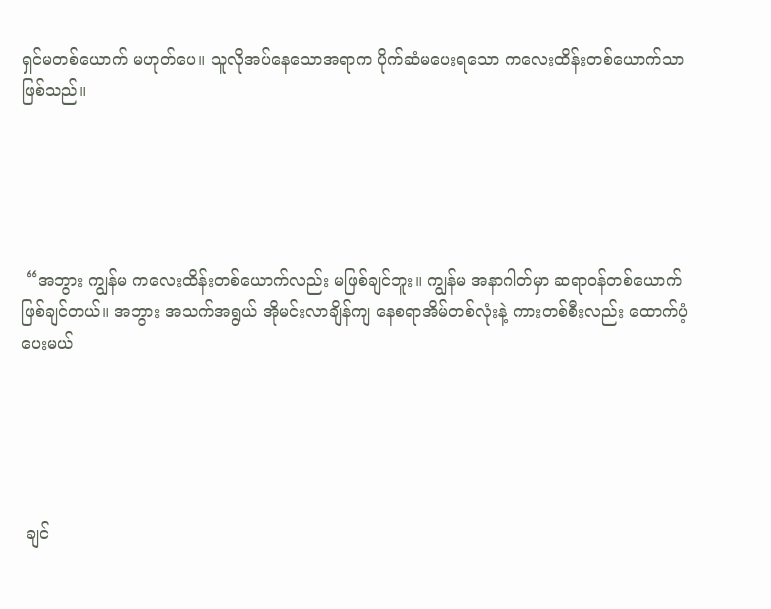ရှင်မတစ်ယောက် မဟုတ်ပေ။ သူလိုအပ်နေသောအရာက ပိုက်ဆံမပေးရသော ကလေးထိန်းတစ်ယောက်သာဖြစ်သည်။





 “အဘွား ကျွန်မ ကလေးထိန်းတစ်ယောက်လည်း မဖြစ်ချင်ဘူး။ ကျွန်မ အနာဂါတ်မှာ ဆရာဝန်တစ်ယောက်ဖြစ်ချင်တယ်။ အဘွား အသက်အရွယ် အိုမင်းလာချိန်ကျ နေစရာအိမ်တစ်လုံးနဲ့ ကားတစ်စီးလည်း ထောက်ပံ့ပေးမယ်





 ချင်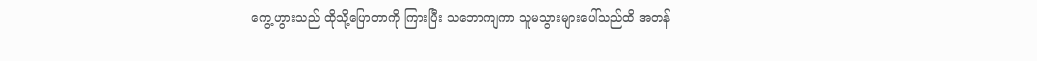ကွေ့ဟွားသည် ထိုသို့ပြောတာကို ကြားပြီး သဘောကျကာ သူမသွားများပေါ်သည်ထိ အတန်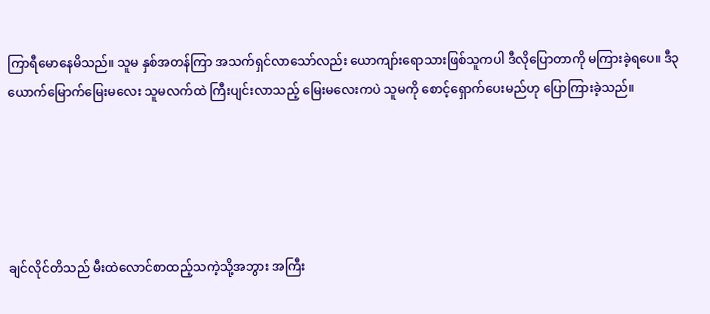ကြာရီမောနေမိသည်။ သူမ နှစ်အတန်ကြာ အသက်ရှင်လာသော်လည်း ယောကျာ်းရောသားဖြစ်သူကပါ ဒီလိုပြောတာကို မကြားခဲ့ရပေ။ ဒီ၃ယောက်မြောက်မြေးမလေး သူမလက်ထဲ ကြီးပျင်းလာသည့် မြေးမလေးကပဲ သူမကို စောင့်ရှောက်ပေးမည်ဟု ပြောကြားခဲ့သည်။





ချင်လိုင်တိသည် မီးထဲလောင်စာထည့်သကဲ့သို့အဘွား အကြီး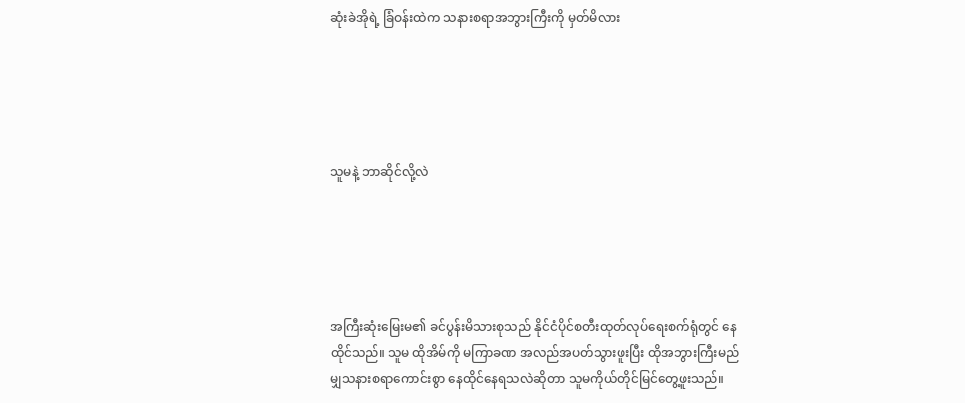ဆုံးခဲအိုရဲ့ ခြံဝန်းထဲက သနားစရာအဘွားကြီးကို မှတ်မိလား





သူမနဲ့ ဘာဆိုင်လို့လဲ





အကြီးဆုံးမြေးမ၏ ခင်ပွန်းမိသားစုသည် နိုင်ငံပိုင်စတီးထုတ်လုပ်ရေးစက်ရုံတွင် နေထိုင်သည်။ သူမ ထိုအိမ်ကို မကြာခဏ အလည်အပတ်သွားဖူးပြီး ထိုအဘွားကြီးမည်မျှသနားစရာကောင်းစွာ နေထိုင်နေရသလဲဆိုတာ သူမကိုယ်တိုင်မြင်တွေ့ဖူးသည်။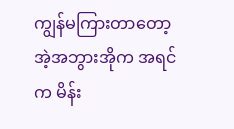ကျွန်မကြားတာတော့ အဲ့အဘွားအိုက အရင်က မိန်း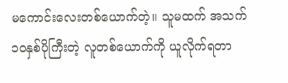မကောင်းလေးတစ်ယောက်တဲ့။ သူမထက် အသက်၁၀နှစ်ပိုကြီးတဲ့ လူတစ်ယောက်ကို ယူလိုက်ရတာ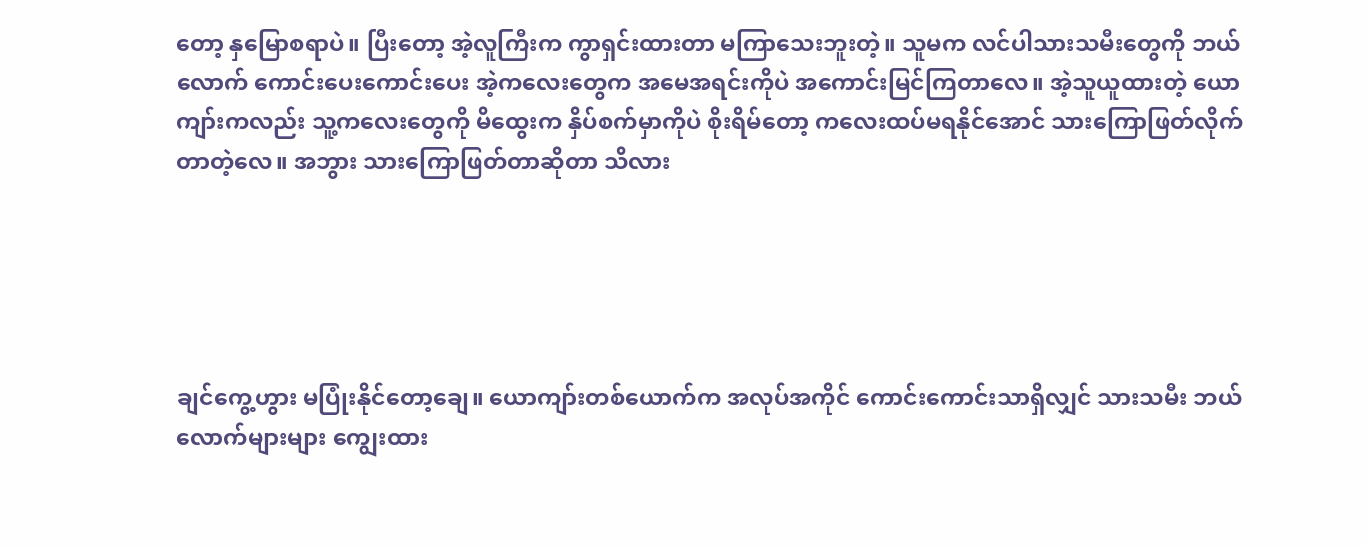တော့ နှမြောစရာပဲ။ ပြီးတော့ အဲ့လူကြီးက ကွာရှင်းထားတာ မကြာသေးဘူးတဲ့။ သူမက လင်ပါသားသမီးတွေကို ဘယ်လောက် ကောင်းပေးကောင်းပေး အဲ့ကလေးတွေက အမေအရင်းကိုပဲ အကောင်းမြင်ကြတာလေ။ အဲ့သူယူထားတဲ့ ယောကျာ်းကလည်း သူ့ကလေးတွေကို မိထွေးက နှိပ်စက်မှာကိုပဲ စိုးရိမ်တော့ ကလေးထပ်မရနိုင်အောင် သားကြောဖြတ်လိုက်တာတဲ့လေ။ အဘွား သားကြောဖြတ်တာဆိုတာ သိလား





ချင်ကွေ့ဟွား မပြုံးနိုင်တော့ချေ။ ယောကျာ်းတစ်ယောက်က အလုပ်အကိုင် ကောင်းကောင်းသာရှိလျှင် သားသမီး ဘယ်လောက်များများ ကျွေးထား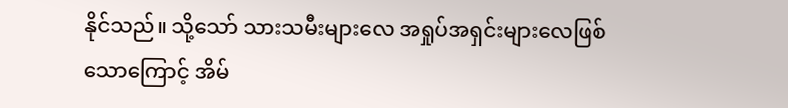နိုင်သည်။ သို့သော် သားသမီးများလေ အရှုပ်အရှင်းများလေဖြစ်သောကြောင့် အိမ်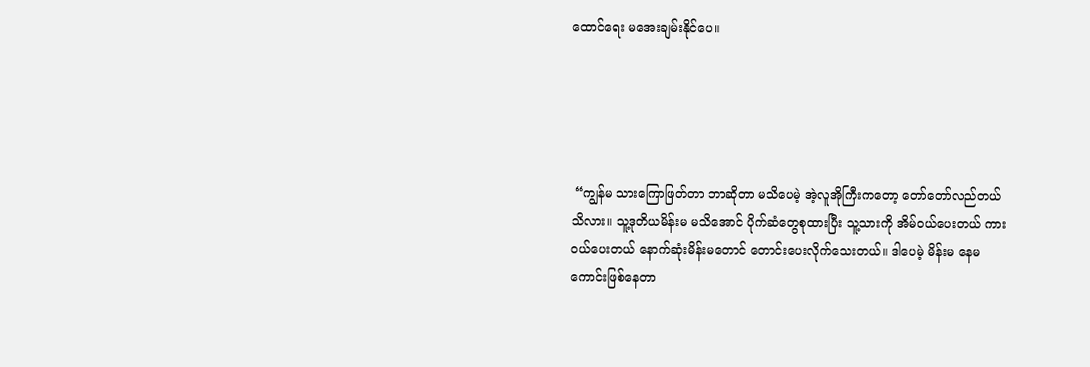ထောင်ရေး မအေးချမ်းနိုင်ပေ။





 “ကျွန်မ သားကြောဖြတ်တာ ဘာဆိုတာ မသိပေမဲ့ အဲ့လူအိုကြီးကတော့ တော်တော်လည်တယ် သိလား။ သူ့ဒုတိယမိန်းမ မသိအောင် ပိုက်ဆံတွေစုထားပြီး သူ့သားကို အိမ်ဝယ်ပေးတယ် ကားဝယ်ပေးတယ် နောက်ဆုံးမိန်းမတောင် တောင်းပေးလိုက်သေးတယ်။ ဒါပေမဲ့ မိန်းမ နေမကောင်းဖြစ်နေတာ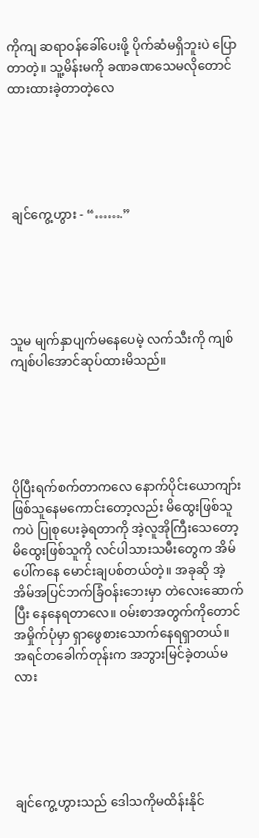ကိုကျ ဆရာဝန်ခေါ်ပေးဖို့ ပိုက်ဆံမရှိဘူးပဲ ပြောတာတဲ့။ သူ့မိန်းမကို ခဏခဏသေမလိုတောင် ထားထားခဲ့တာတဲ့လေ





 ချင်ကွေ့ဟွား - “…….”





သူမ မျက်နှာပျက်မနေပေမဲ့ လက်သီးကို ကျစ်ကျစ်ပါအောင်ဆုပ်ထားမိသည်။





ပိုပြီးရက်စက်တာကလေ နောက်ပိုင်းယောကျာ်းဖြစ်သူနေမကောင်းတော့လည်း မိထွေးဖြစ်သူကပဲ ပြုစုပေးခဲ့ရတာကို အဲ့လူအိုကြီးသေတော့ မိထွေးဖြစ်သူကို လင်ပါသားသမီးတွေက အိမ်ပေါ်ကနေ မောင်းချပစ်တယ်တဲ့။ အခုဆို အဲ့အိမ်အပြင်ဘက်ခြံဝန်းဘေးမှာ တဲလေးဆောက်ပြီး နေနေရတာလေ။ ဝမ်းစာအတွက်ကိုတောင် အမှိုက်ပုံမှာ ရှာဖွေစားသောက်နေရရှာတယ်။ အရင်တခေါက်တုန်းက အဘွားမြင်ခဲ့တယ်မလား





ချင်ကွေ့ဟွားသည် ဒေါသကိုမထိန်းနိုင်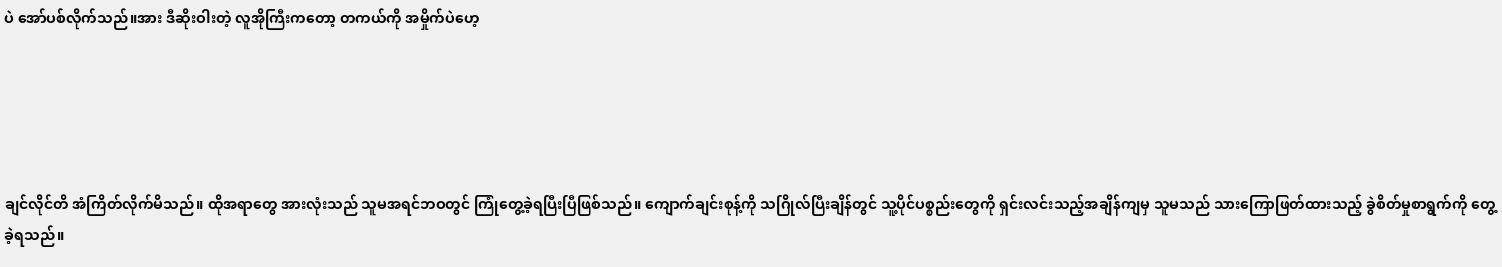ပဲ အော်ပစ်လိုက်သည်။အား ဒီဆိုးဝါးတဲ့ လူအိုကြီးကတော့ တကယ်ကို အမှိုက်ပဲဟေ့





ချင်လိုင်တိ အံကြိတ်လိုက်မိသည်။ ထိုအရာတွေ အားလုံးသည် သူမအရင်ဘဝတွင် ကြုံတွေ့ခဲ့ရပြီးပြီဖြစ်သည်။ ကျောက်ချင်းစုန့်ကို သဂြိုလ်ပြီးချိန်တွင် သူ့ပိုင်ပစ္စည်းတွေကို ရှင်းလင်းသည့်အချိန်ကျမှ သူမသည် သားကြောဖြတ်ထားသည့် ခွဲစိတ်မှုစာရွက်ကို တွေ့ခဲ့ရသည်။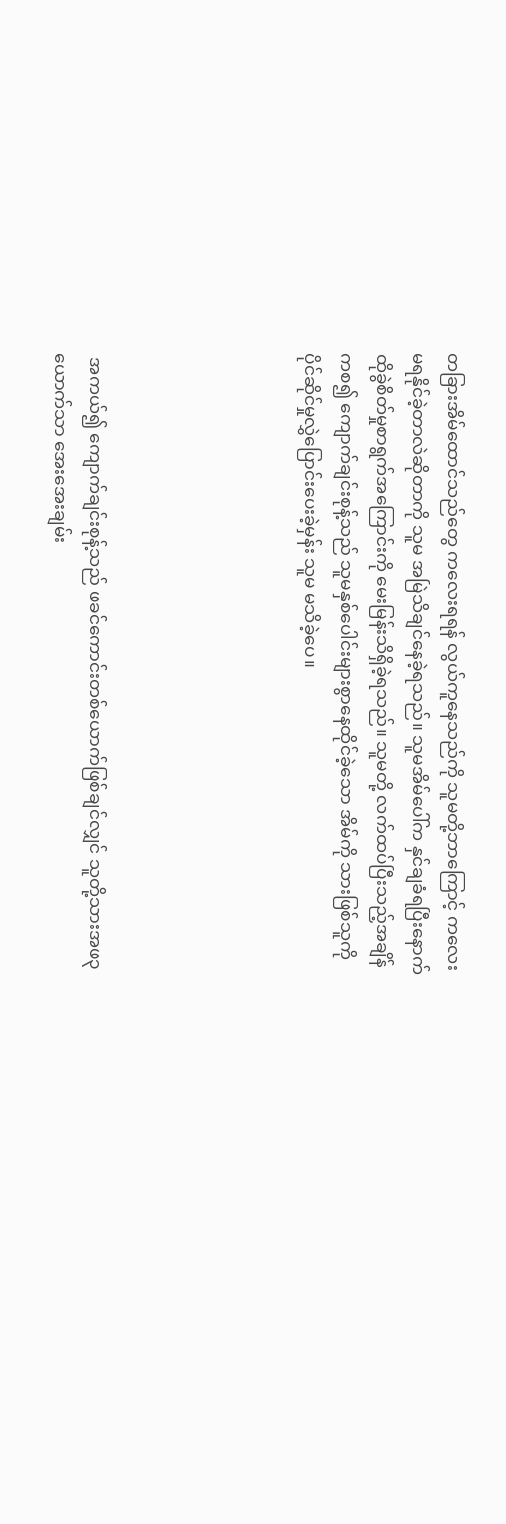တခြားအိမ်ထောင်သည်တွေ ကလေးရရန် လွယ်ကူနေသည်ကို သူမတို့ဘာကြောင့် ကလေးမရနိုင်ခဲ့တာလဲဆိုတာကို သူမ အမြဲသိချင်နေခဲ့ရသည်။ သူမအိမ်ပေါ်က နှင်ချခံရပြီးနောက် ထိုခွဲစိတ်မှုစာရွက်အကြောင်းကို မေးမြန်းသိရှိခဲ့ရသည်။ သူမတို့ လက်ထပ်ပြီးသည့်အချိန်ကစ၍ ကျောက်ချင်းစုန့်သည် သူမနှစ်ပေါင်းများစွာနေထိုင်ခဲ့သော အိမ်ကို သားဖြစ်သူကို ပိုင်ဆိုင်မှုလွှဲပြောင်းပေးခဲ့မှန်း သူမ မသိခဲ့ပေ။





 အကယ်၍ ကျောက်ချင်းစုန့်သည် ဖခင်ကောင်းတစ်ယောက်ဖြစ်ချင်လျှင် သူတို့သားအဖ၃ယောက်သာ အေးအေးချမ်း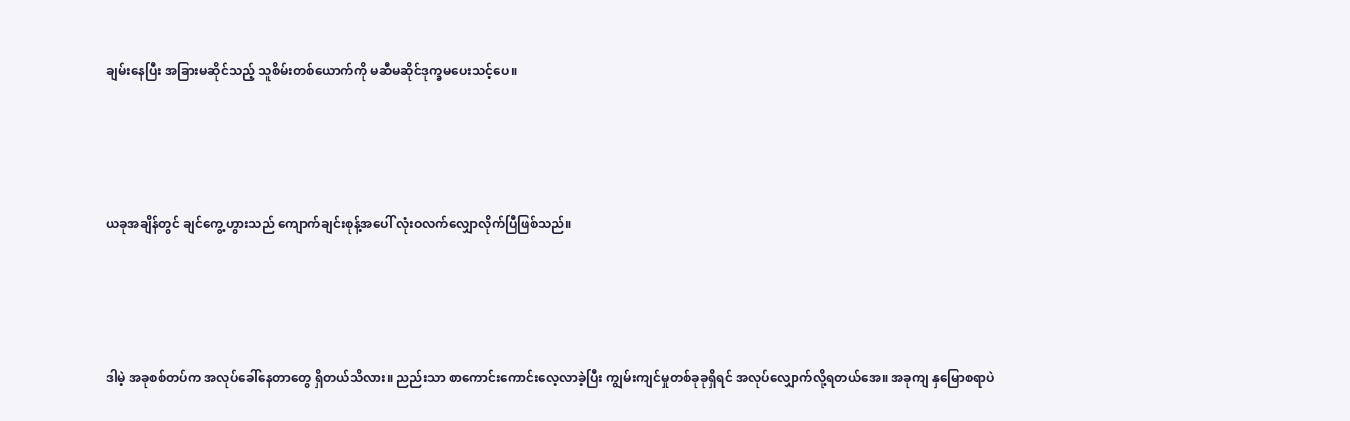ချမ်းနေပြီး အခြားမဆိုင်သည့် သူစိမ်းတစ်ယောက်ကို မဆီမဆိုင်ဒုက္ခမပေးသင့်ပေ။





ယခုအချိန်တွင် ချင်ကွေ့ဟွားသည် ကျောက်ချင်းစုန့်အပေါ် လုံးဝလက်လျှောလိုက်ပြီဖြစ်သည်။





ဒါမဲ့ အခုစစ်တပ်က အလုပ်ခေါ်နေတာတွေ ရှိတယ်သိလား။ ညည်းသာ စာကောင်းကောင်းလေ့လာခဲ့ပြီး ကျွမ်းကျင်မှုတစ်ခုခုရှိရင် အလုပ်လျှောက်လို့ရတယ်အေ။ အခုကျ နှမြောစရာပဲ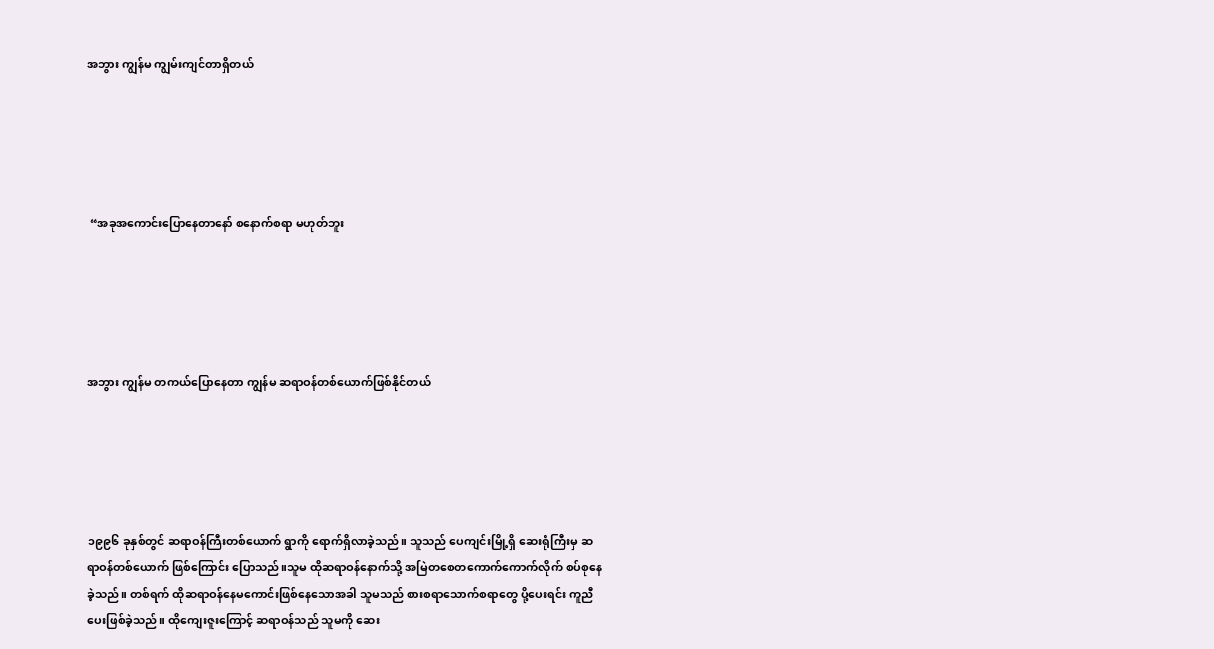အဘွား ကျွန်မ ကျွမ်းကျင်တာရှိတယ်





 “အခုအကောင်းပြောနေတာနော် စနောက်စရာ မဟုတ်ဘူး





အဘွား ကျွန်မ တကယ်ပြောနေတာ ကျွန်မ ဆရာဝန်တစ်ယောက်ဖြစ်နိုင်တယ်





၁၉၉၆ ခုနှစ်တွင် ဆရာဝန်ကြီးတစ်ယောက် ရွာကို ရောက်ရှိလာခဲ့သည်။ သူသည် ပေကျင်းမြို့ရှိ ဆေးရုံကြီးမှ ဆရာဝန်တစ်ယောက် ဖြစ်ကြောင်း ပြောသည်။သူမ ထိုဆရာဝန်နောက်သို့ အမြဲတစေတကောက်ကောက်လိုက် စပ်စုနေခဲ့သည်။ တစ်ရက် ထိုဆရာဝန်နေမကောင်းဖြစ်နေသောအခါ သူမသည် စားစရာသောက်စရာတွေ ပို့ပေးရင်း ကူညီပေးဖြစ်ခဲ့သည်။ ထိုကျေးဇူးကြောင့် ဆရာဝန်သည် သူမကို ဆေး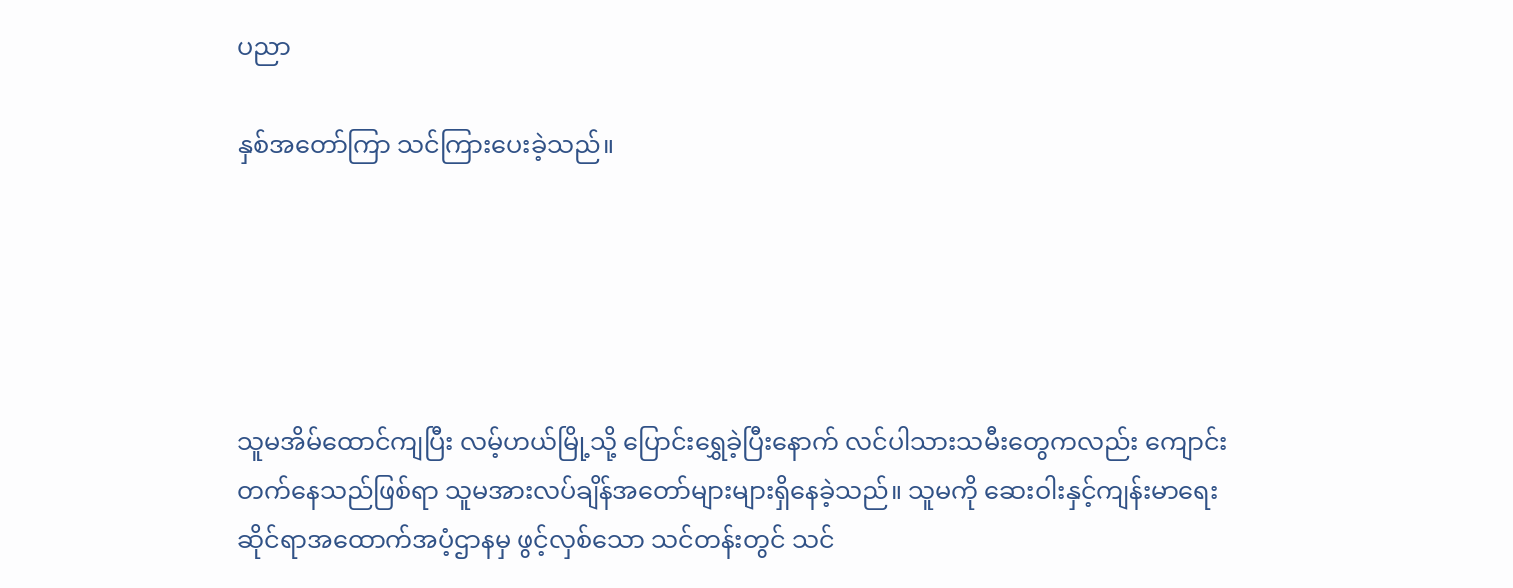ပညာ

နှစ်အတော်ကြာ သင်ကြားပေးခဲ့သည်။





သူမအိမ်ထောင်ကျပြီး လမ့်ဟယ်မြို့သို့ ပြောင်းရွှေခဲ့ပြီးနောက် လင်ပါသားသမီးတွေကလည်း ကျောင်းတက်နေသည်ဖြစ်ရာ သူမအားလပ်ချိန်အတော်များများရှိနေခဲ့သည်။ သူမကို ဆေးဝါးနှင့်ကျန်းမာရေးဆိုင်ရာအထောက်အပံ့ဌာနမှ ဖွင့်လှစ်သော သင်တန်းတွင် သင်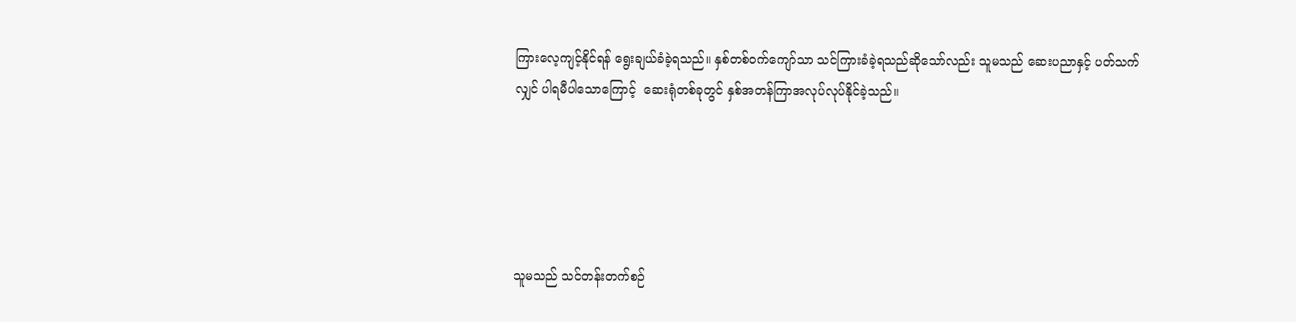ကြားလေ့ကျင့်နိုင်ရန် ရွေးချယ်ခံခဲ့ရသည်။ နှစ်တစ်ဝက်ကျော်သာ သင်ကြားခံခဲ့ရသည်ဆိုသော်လည်း သူမသည် ဆေးပညာနှင့် ပတ်သက်လျှင် ပါရမီပါသောကြောင့်  ဆေးရုံတစ်ခုတွင် နှစ်အတန်ကြာအလုပ်လုပ်နိုင်ခဲ့သည်။





သူမသည် သင်တန်းတက်စဉ်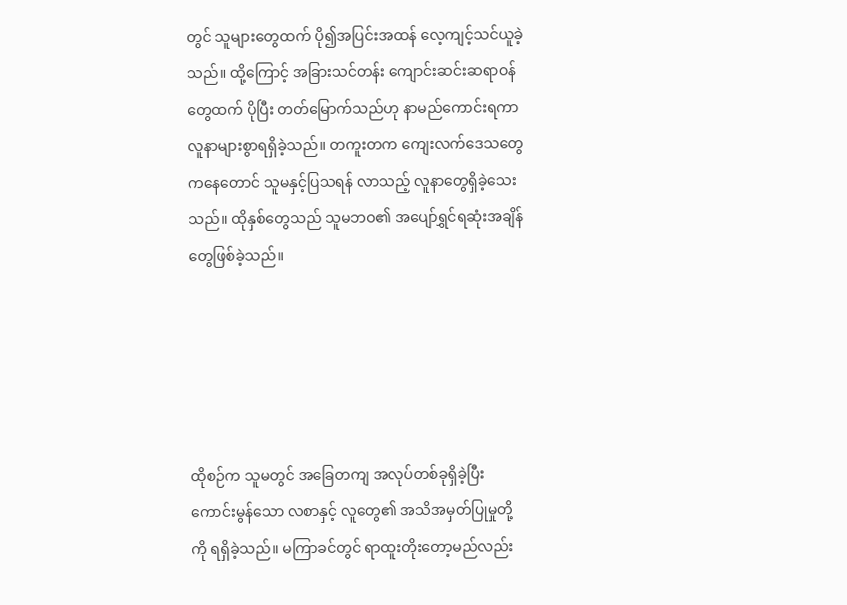တွင် သူများတွေထက် ပို၍အပြင်းအထန် လေ့ကျင့်သင်ယူခဲ့သည်။ ထို့ကြောင့် အခြားသင်တန်း ကျောင်းဆင်းဆရာဝန်တွေထက် ပိုပြီး တတ်မြောက်သည်ဟု နာမည်ကောင်းရကာ လူနာများစွာရရှိခဲ့သည်။ တကူးတက ကျေးလက်ဒေသတွေကနေတောင် သူမနှင့်ပြသရန် လာသည့် လူနာတွေရှိခဲ့သေးသည်။ ထိုနှစ်တွေသည် သူမဘဝ၏ အပျော်ရွှင်ရဆုံးအချိန်တွေဖြစ်ခဲ့သည်။





ထိုစဉ်က သူမတွင် အခြေတကျ အလုပ်တစ်ခုရှိခဲ့ပြီး ကောင်းမွန်သော လစာနှင့် လူတွေ၏ အသိအမှတ်ပြုမှုတို့ကို ရရှိခဲ့သည်။ မကြာခင်တွင် ရာထူးတိုးတော့မည်လည်း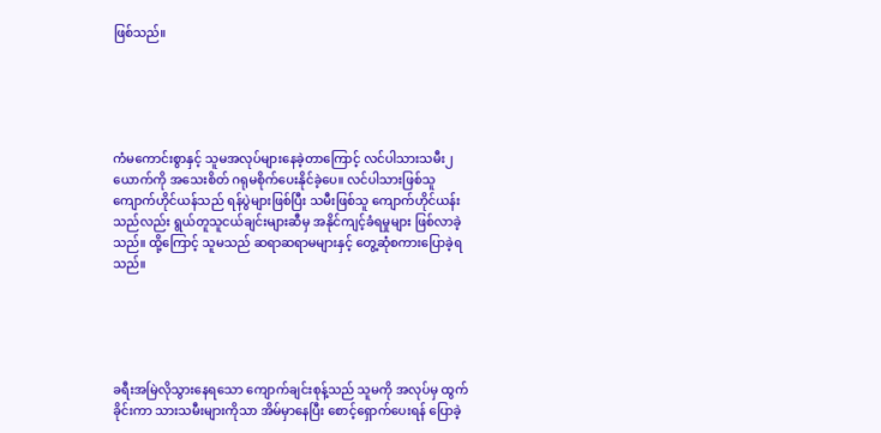ဖြစ်သည်။





ကံမကောင်းစွာနှင့် သူမအလုပ်များနေခဲ့တာကြောင့် လင်ပါသားသမီး၂ယောက်ကို အသေးစိတ် ဂရုမစိုက်ပေးနိုင်ခဲ့ပေ။ လင်ပါသားဖြစ်သူ ကျောက်ဟိုင်ယန်သည် ရန်ပွဲများဖြစ်ပြီး သမီးဖြစ်သူ ကျောက်ဟိုင်ယန်းသည်လည်း ရွယ်တူသူငယ်ချင်းများဆီမှ အနိုင်ကျင့်ခံရမှုများ ဖြစ်လာခဲ့သည်။ ထို့ကြောင့် သူမသည် ဆရာဆရာမများနှင့် တွေ့ဆုံစကားပြောခဲ့ရသည်။





ခရီးအမြဲလိုသွားနေရသော ကျောက်ချင်းစုန့်သည် သူမကို အလုပ်မှ ထွက်ခိုင်းကာ သားသမီးများကိုသာ အိမ်မှာနေပြီး စောင့်ရှောက်ပေးရန် ပြောခဲ့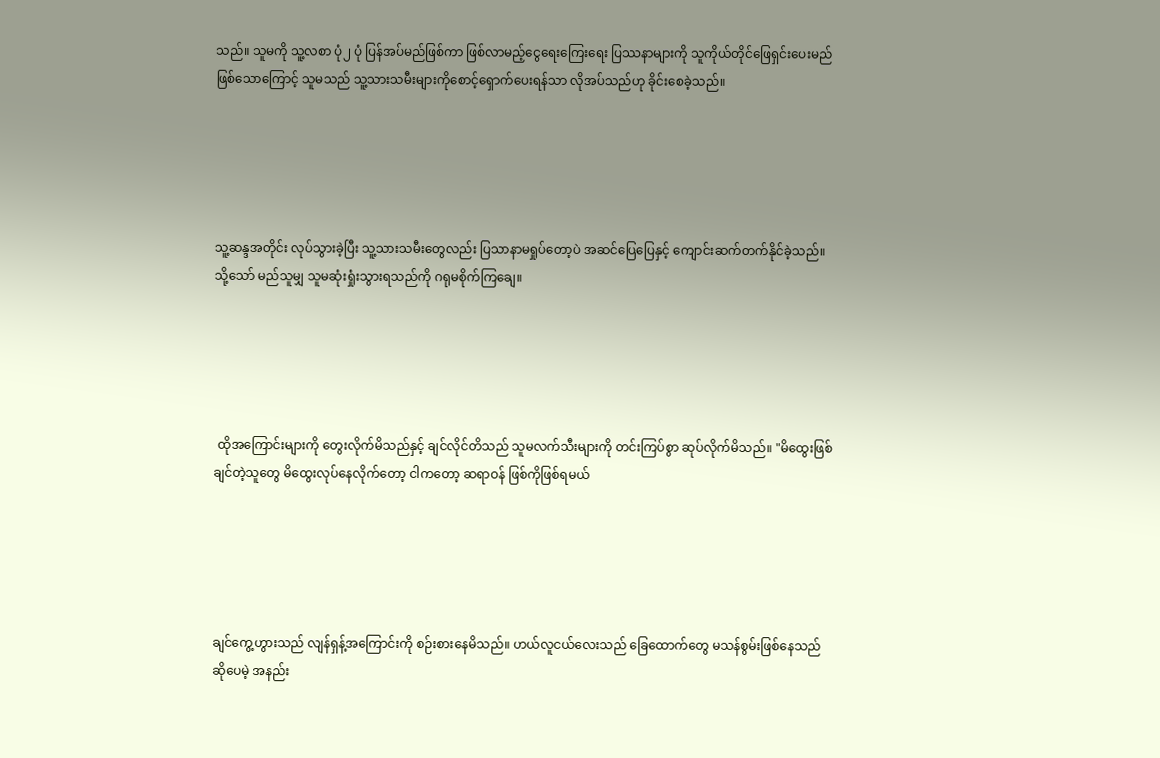သည်။ သူမကို သူ့လစာ ပုံ၂ ပုံ ပြန်အပ်မည်ဖြစ်ကာ ဖြစ်လာမည့်ငွေရေးကြေးရေး ပြဿနာများကို သူကိုယ်တိုင်ဖြေရှင်းပေးမည်ဖြစ်သောကြောင့် သူမသည် သူ့သားသမီးများကိုစောင့်ရှောက်ပေးရန်သာ လိုအပ်သည်ဟု ခိုင်းစေခဲ့သည်။





သူ့ဆန္ဒအတိုင်း လုပ်သွားခဲ့ပြီး သူ့သားသမီးတွေလည်း ပြသာနာမရှုပ်တော့ပဲ အဆင်ပြေပြေနှင့် ကျောင်းဆက်တက်နိုင်ခဲ့သည်။ သို့သော် မည်သူမျှ သူမဆုံးရှုံးသွားရသည်ကို ဂရုမစိုက်ကြချေ။





 ထိုအကြောင်းများကို တွေးလိုက်မိသည်နှင့် ချင်လိုင်တိသည် သူမလက်သီးများကို တင်းကြပ်စွာ ဆုပ်လိုက်မိသည်။ "မိထွေးဖြစ်ချင်တဲ့သူတွေ မိထွေးလုပ်နေလိုက်တော့ ငါကတော့ ဆရာဝန် ဖြစ်ကိုဖြစ်ရမယ်





ချင်ကွေ့ဟွားသည် လျန်ရှန့်အကြောင်းကို စဉ်းစားနေမိသည်။ ဟယ်လူငယ်လေးသည် ခြေထောက်တွေ မသန်စွမ်းဖြစ်နေသည်ဆိုပေမဲ့ အနည်း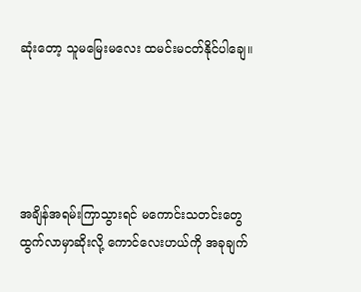ဆုံးတော့ သူမမြေးမလေး ထမင်းမငတ်နိုင်ပါချေ။





အချိန်အရမ်းကြာသွားရင် မကောင်းသတင်းတွေ ထွက်လာမှာဆိုးလို့ ကောင်လေးဟယ်ကို အခုချက်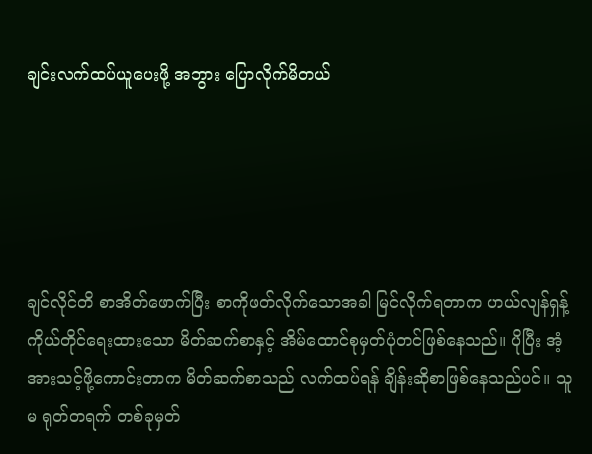ချင်းလက်ထပ်ယူပေးဖို့ အဘွား ပြောလိုက်မိတယ်





ချင်လိုင်တိ စာအိတ်ဖောက်ပြီး စာကိုဖတ်လိုက်သောအခါ မြင်လိုက်ရတာက ဟယ်လျန်ရှန့် ကိုယ်တိုင်ရေးထားသော မိတ်ဆက်စာနှင့် အိမ်ထောင်စုမှတ်ပုံတင်ဖြစ်နေသည်။ ပိုပြီး အံ့အားသင့်ဖို့ကောင်းတာက မိတ်ဆက်စာသည် လက်ထပ်ရန် ချိန်းဆိုစာဖြစ်နေသည်ပင်။ သူမ ရုတ်တရက် တစ်ခုမှတ်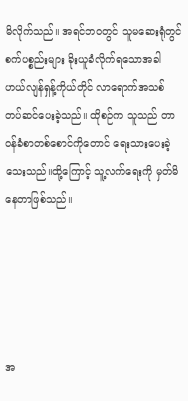မိလိုက်သည်။ အရင်ဘဝတွင် သူမဆေးရုံတွင် စက်ပစ္စည်းများ ခိုးယူခံလိုက်ရသောအခါ ဟယ်လျန်ရှန့်ကိုယ်တိုင် လာရောက်အသစ် တပ်ဆင်ပေးခဲ့သည်။ ထိုစဉ်က သူသည် တာဝန်ခံစာတစ်စောင်ကိုတောင် ရေးသားပေးခဲ့သေးသည်။ထို့ကြောင့် သူ့လက်ရေးကို မှတ်မိနေတာဖြစ်သည်။





အ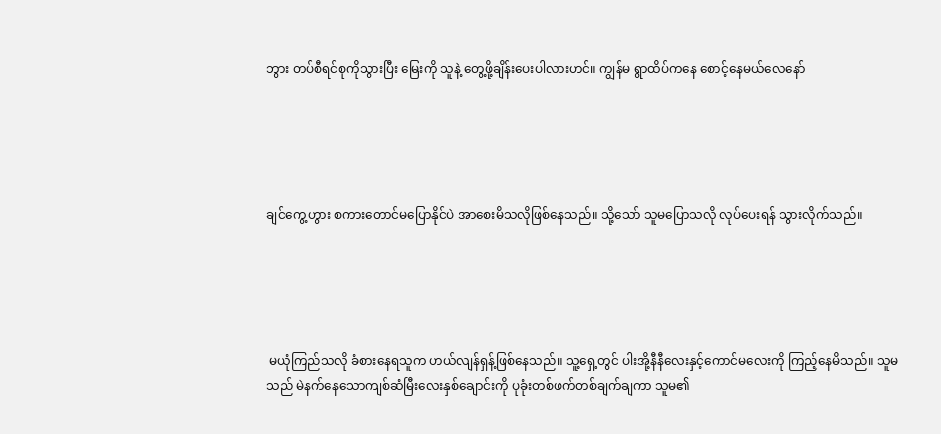ဘွား တပ်စီရင်စုကိုသွားပြီး မြေးကို သူနဲ့ တွေ့ဖို့ချိန်းပေးပါလားဟင်။ ကျွန်မ ရွာထိပ်ကနေ စောင့်နေမယ်လေနော်





ချင်ကွေ့ဟွား စကားတောင်မပြောနိုင်ပဲ အာစေးမိသလိုဖြစ်နေသည်။ သို့သော် သူမပြောသလို လုပ်ပေးရန် သွားလိုက်သည်။





 မယုံကြည်သလို ခံစားနေရသူက ဟယ်လျန်ရှန့်ဖြစ်နေသည်။ သူ့ရှေ့တွင် ပါးအို့နီနီလေးနှင့်ကောင်မလေးကို ကြည့်နေမိသည်။ သူမသည် မဲနက်နေသောကျစ်ဆံမြီးလေးနှစ်ချောင်းကို ပုခုံးတစ်ဖက်တစ်ချက်ချကာ သူမ၏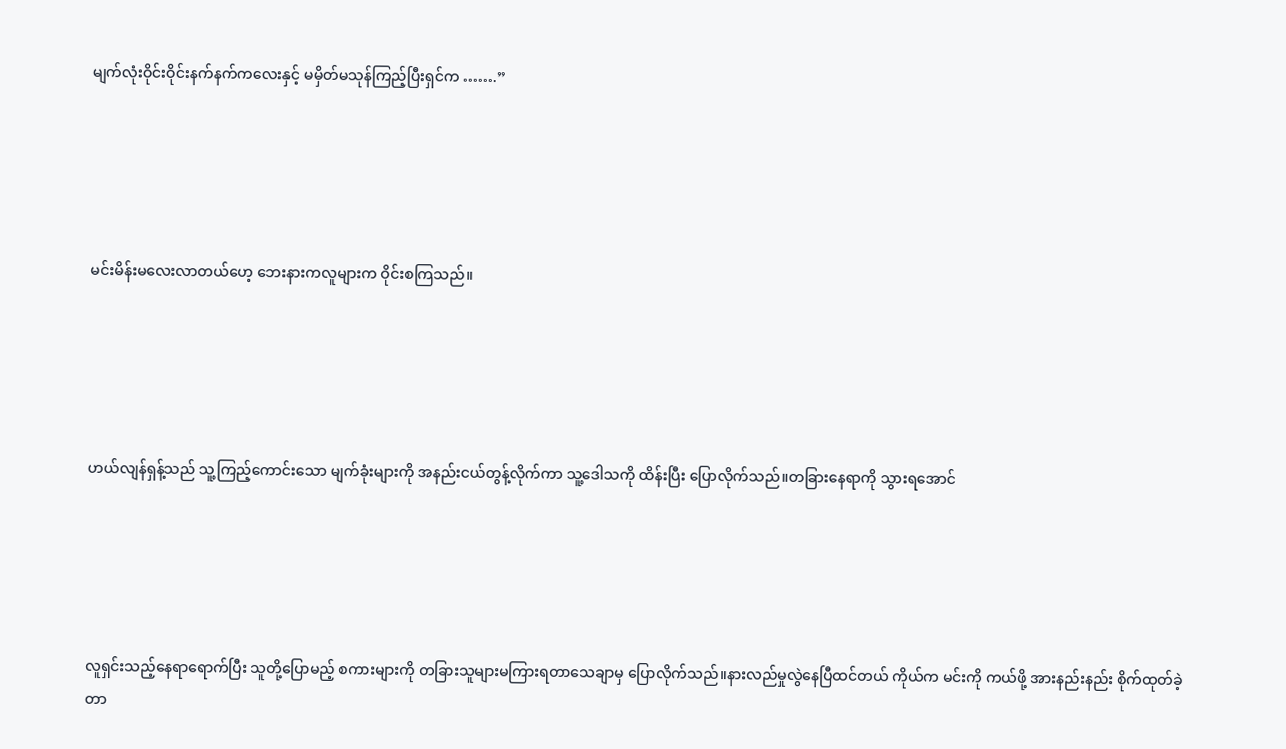မျက်လုံးဝိုင်းဝိုင်းနက်နက်ကလေးနှင့် မမှိတ်မသုန်ကြည့်ပြီးရှင်က …….”





မင်းမိန်းမလေးလာတယ်ဟေ့ ဘေးနားကလူများက ဝိုင်းစကြသည်။





ဟယ်လျန်ရှန့်သည် သူ့ကြည့်ကောင်းသော မျက်ခုံးများကို အနည်းငယ်တွန့်လိုက်ကာ သူ့ဒေါသကို ထိန်းပြီး ပြောလိုက်သည်။တခြားနေရာကို သွားရအောင်





လူရှင်းသည့်နေရာရောက်ပြီး သူတို့ပြောမည့် စကားများကို တခြားသူများမကြားရတာသေချာမှ ပြောလိုက်သည်။နားလည်မှုလွဲနေပြီထင်တယ် ကိုယ်က မင်းကို ကယ်ဖို့ အားနည်းနည်း စိုက်ထုတ်ခဲ့တာ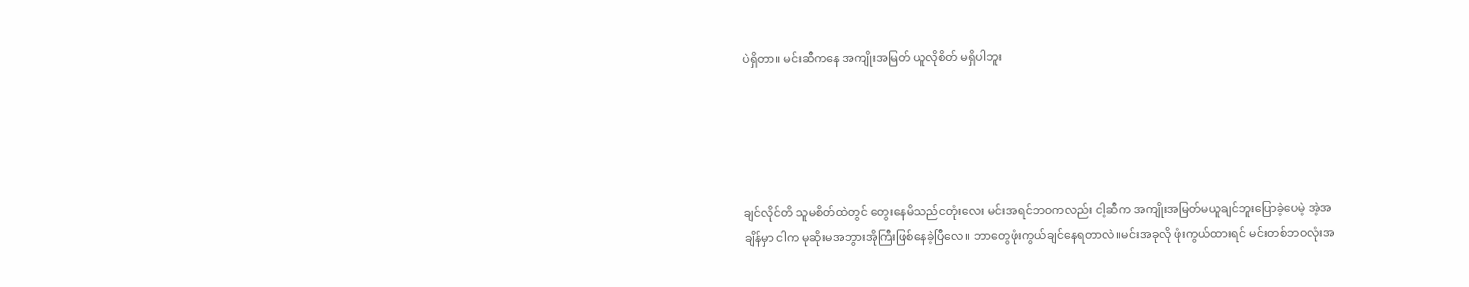ပဲရှိတာ။ မင်းဆီကနေ အကျိုးအမြတ် ယူလိုစိတ် မရှိပါဘူး





ချင်လိုင်တိ သူမစိတ်ထဲတွင် တွေးနေမိသည်ငတုံးလေး မင်းအရင်ဘဝကလည်း ငါ့ဆီက အကျိုးအမြတ်မယူချင်ဘူးပြောခဲ့ပေမဲ့ အဲ့အချိန်မှာ ငါက မုဆိုးမအဘွားအိုကြီးဖြစ်နေခဲ့ပြီလေ။ ဘာတွေဖုံးကွယ်ချင်နေရတာလဲ။မင်းအခုလို ဖုံးကွယ်ထားရင် မင်းတစ်ဘဝလုံးအ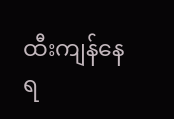ထီးကျန်နေရ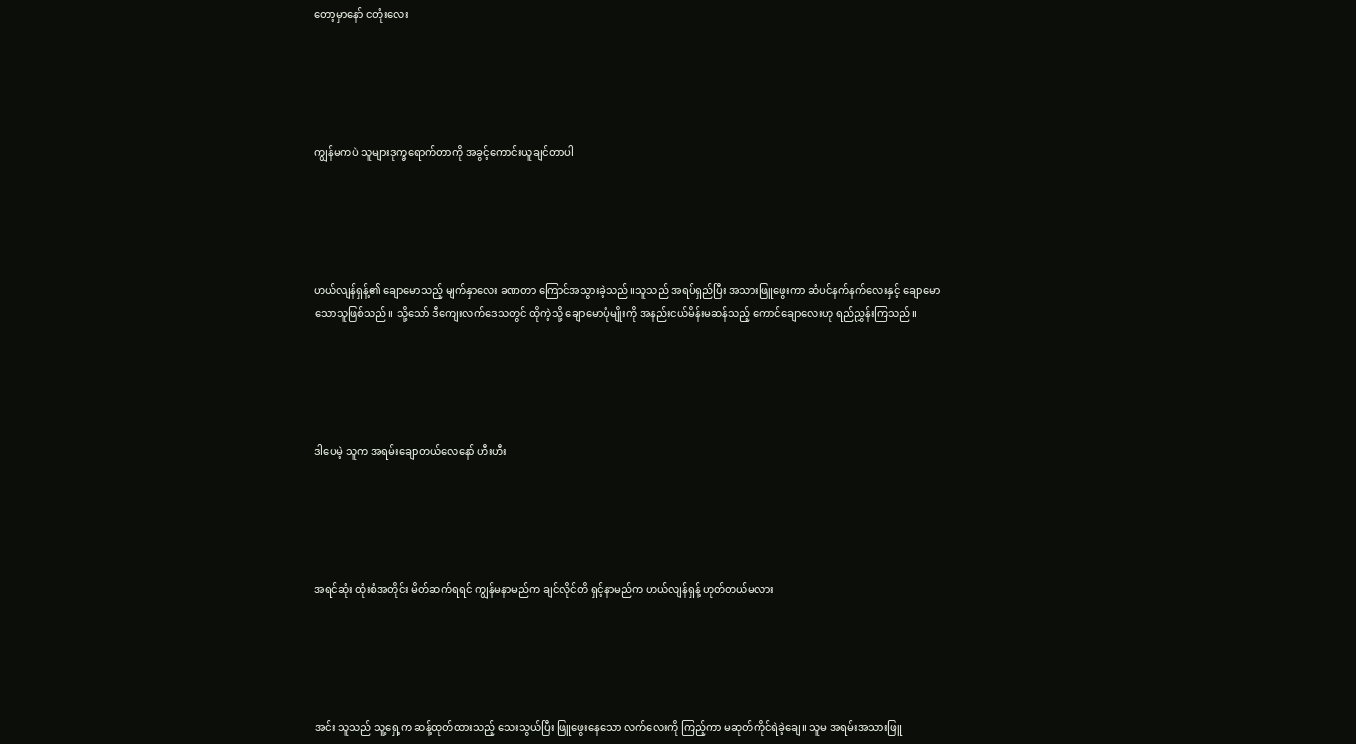တော့မှာနော် ငတုံးလေး





ကျွန်မကပဲ သူများဒုက္ခရောက်တာကို အခွင့်ကောင်းယူချင်တာပါ





ဟယ်လျန်ရှန့်၏ ချောမောသည့် မျက်နှာလေး ခဏတာ ကြောင်အသွားခဲ့သည်။သူသည် အရပ်ရှည်ပြီး အသားဖြူဖွေးကာ ဆံပင်နက်နက်လေးနှင့် ချောမောသောသူဖြစ်သည်။ သို့သော် ဒီကျေးလက်ဒေသတွင် ထိုကဲ့သို့ ချောမောပုံမျိုးကို အနည်းငယ်မိန်းမဆန်သည့် ကောင်ချောလေးဟု ရည်ညွှန်းကြသည်။





ဒါပေမဲ့ သူက အရမ်းချောတယ်လေနော် ဟီးဟီး





အရင်ဆုံး ထုံးစံအတိုင်း မိတ်ဆက်ရရင် ကျွန်မနာမည်က ချင်လိုင်တိ ရှင့်နာမည်က ဟယ်လျန်ရှန့် ဟုတ်တယ်မလား





အင်း သူသည် သူ့ရှေ့က ဆန့်ထုတ်ထားသည့် သေးသွယ်ပြီး ဖြူဖွေးနေသော လက်လေးကို ကြည့်ကာ မဆုတ်ကိုင်ရဲခဲ့ချေ။ သူမ အရမ်းအသားဖြူ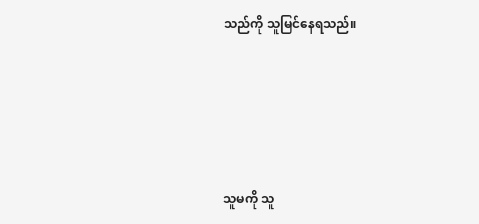သည်ကို သူမြင်နေရသည်။





သူမကို သူ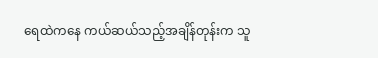ရေထဲကနေ ကယ်ဆယ်သည့်အချိန်တုန်းက သူ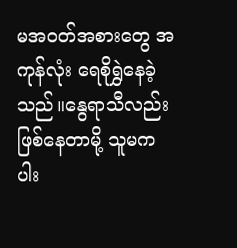မအဝတ်အစားတွေ အကုန်လုံး ရေစိုရွှဲနေခဲ့သည်။နွေရာသီလည်း ဖြစ်နေတာမို့ သူမက ပါး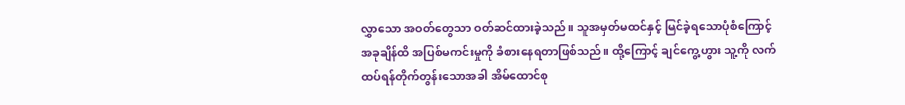လွှာသော အဝတ်တွေသာ ဝတ်ဆင်ထားခဲ့သည်။ သူအမှတ်မထင်နှင့် မြင်ခဲ့ရသောပုံစံကြောင့် အခုချိန်ထိ အပြစ်မကင်းမှုကို ခံစားနေရတာဖြစ်သည်။ ထို့ကြောင့် ချင်ကွေ့ဟွား သူ့ကို လက်ထပ်ရန်တိုက်တွန်းသောအခါ အိမ်ထောင်စု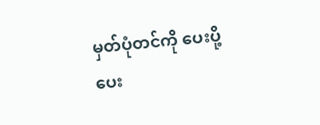မှတ်ပုံတင်ကို ပေးပို့ပေး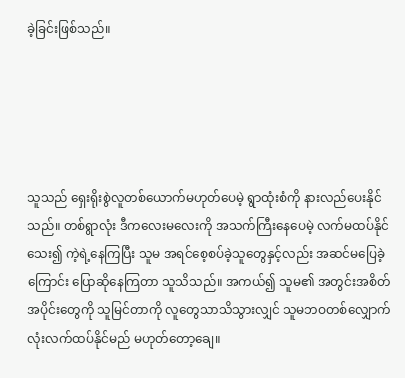ခဲ့ခြင်းဖြစ်သည်။





သူသည် ရှေးရိုးစွဲလူတစ်ယောက်မဟုတ်ပေမဲ့ ရွာထုံးစံကို နားလည်ပေးနိုင်သည်။ တစ်ရွာလုံး ဒီကလေးမလေးကို အသက်ကြီးနေပေမဲ့ လက်မထပ်နိုင်သေး၍ ကဲ့ရဲ့နေကြပြီး သူမ အရင်စေ့စပ်ခဲ့သူတွေနှင့်လည်း အဆင်မပြေခဲ့ကြောင်း ပြောဆိုနေကြတာ သူသိသည်။ အကယ်၍ သူမ၏ အတွင်းအစိတ်အပိုင်းတွေကို သူမြင်တာကို လူတွေသာသိသွားလျှင် သူမဘဝတစ်လျှောက်လုံးလက်ထပ်နိုင်မည် မဟုတ်တော့ချေ။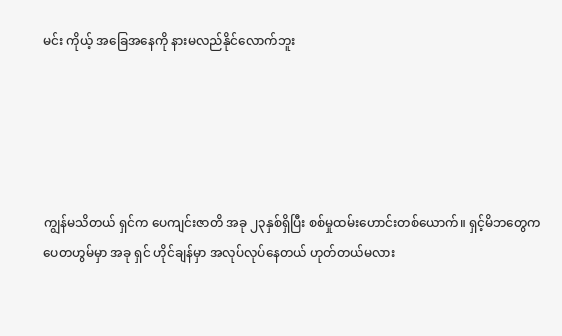မင်း ကိုယ့် အခြေအနေကို နားမလည်နိုင်လောက်ဘူး





ကျွန်မသိတယ် ရှင်က ပေကျင်းဇာတိ အခု ၂၃နှစ်ရှိပြီး စစ်မှုထမ်းဟောင်းတစ်ယောက်။ ရှင့်မိဘတွေက ပေတဟွမ်မှာ အခု ရှင် ဟိုင်ချန်မှာ အလုပ်လုပ်နေတယ် ဟုတ်တယ်မလား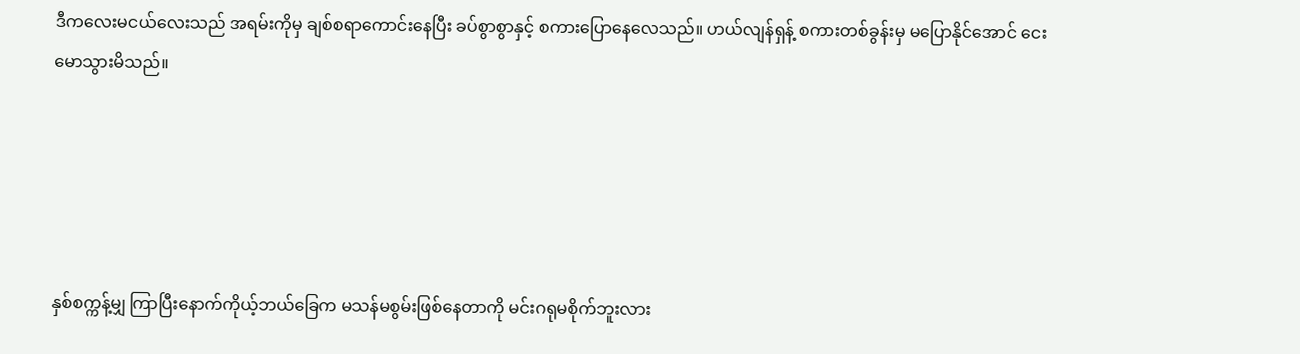ဒီကလေးမငယ်လေးသည် အရမ်းကိုမှ ချစ်စရာကောင်းနေပြီး ခပ်စွာစွာနှင့် စကားပြောနေလေသည်။ ဟယ်လျန်ရှန့် စကားတစ်ခွန်းမှ မပြောနိုင်အောင် ငေးမောသွားမိသည်။





နှစ်စက္ကန့်မျှ ကြာပြီးနောက်ကိုယ့်ဘယ်ခြေက မသန်မစွမ်းဖြစ်နေတာကို မင်းဂရုမစိုက်ဘူးလား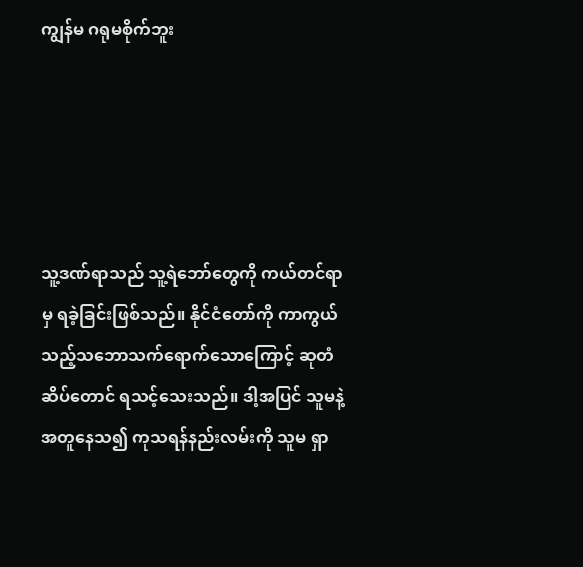ကျွန်မ ဂရုမစိုက်ဘူး





သူ့ဒဏ်ရာသည် သူ့ရဲဘော်တွေကို ကယ်တင်ရာမှ ရခဲ့ခြင်းဖြစ်သည်။ နိုင်ငံတော်ကို ကာကွယ်သည့်သဘောသက်ရောက်သောကြောင့် ဆုတံဆိပ်တောင် ရသင့်သေးသည်။ ဒါ့အပြင် သူမနဲ့အတူနေသ၍ ကုသရန်နည်းလမ်းကို သူမ ရှာ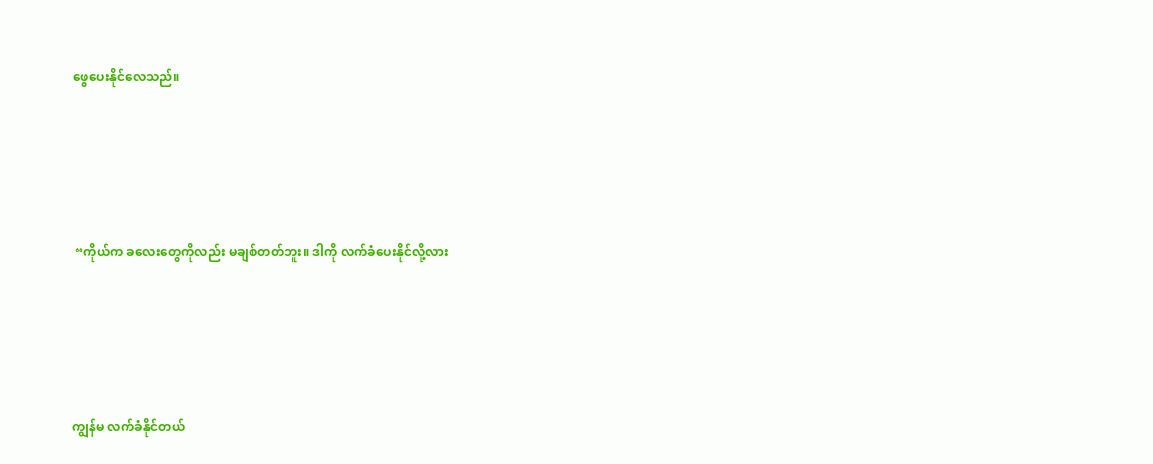ဖွေပေးနိုင်လေသည်။





 “ကိုယ်က ခလေးတွေကိုလည်း မချစ်တတ်ဘူး။ ဒါကို လက်ခံပေးနိုင်လို့လား





ကျွန်မ လက်ခံနိုင်တယ်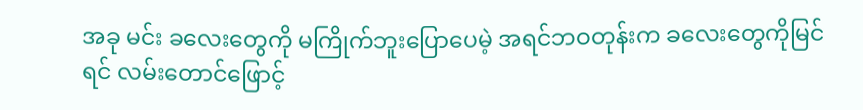အခု မင်း ခလေးတွေကို မကြိုက်ဘူးပြောပေမဲ့ အရင်ဘဝတုန်းက ခလေးတွေကိုမြင်ရင် လမ်းတောင်ဖြောင့်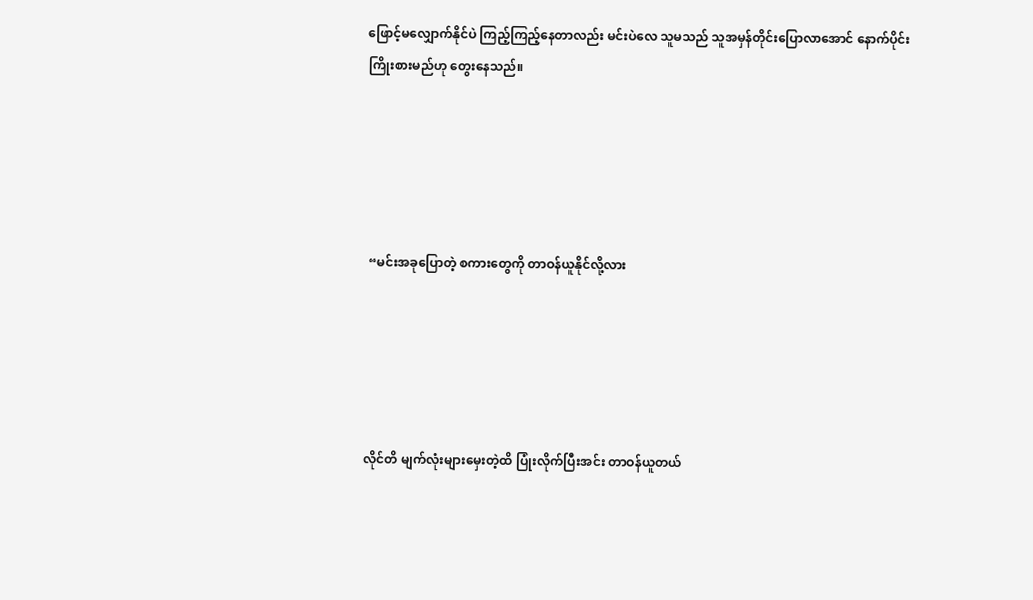ဖြောင့်မလျှောက်နိုင်ပဲ ကြည့်ကြည့်နေတာလည်း မင်းပဲလေ သူမသည် သူအမှန်တိုင်းပြောလာအောင် နောက်ပိုင်းကြိုးစားမည်ဟု တွေးနေသည်။





 “မင်းအခုပြောတဲ့ စကားတွေကို တာဝန်ယူနိုင်လို့လား





လိုင်တိ မျက်လုံးများမှေးတဲ့ထိ ပြုံးလိုက်ပြီးအင်း တာဝန်ယူတယ်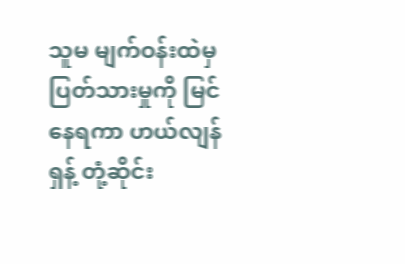သူမ မျက်ဝန်းထဲမှ ပြတ်သားမှုကို မြင်နေရကာ ဟယ်လျန်ရှန့် တုံ့ဆိုင်း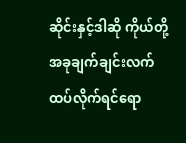ဆိုင်းနှင့်ဒါဆို ကိုယ်တို့ အခုချက်ချင်းလက်ထပ်လိုက်ရင်ရော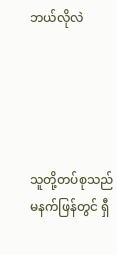ဘယ်လိုလဲ





သူတို့တပ်စုသည် မနက်ဖြန်တွင် ရှီ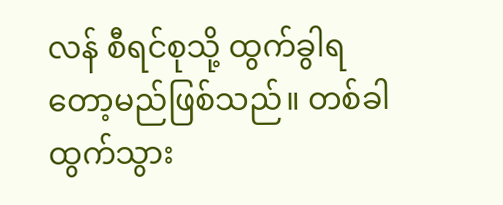လန် စီရင်စုသို့ ထွက်ခွါရတော့မည်ဖြစ်သည်။ တစ်ခါထွက်သွား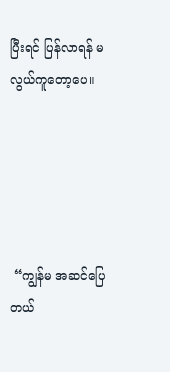ပြီးရင် ပြန်လာရန် မလွယ်ကူတော့ပေ။





 “ကျွန်မ အဆင်ပြေတယ်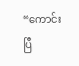“ကောင်းပြီ